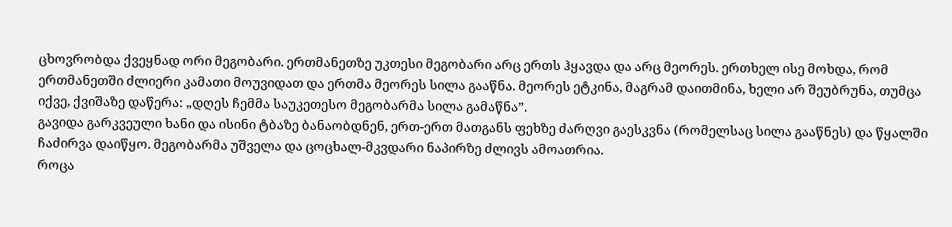ცხოვრობდა ქვეყნად ორი მეგობარი. ერთმანეთზე უკთესი მეგობარი არც ერთს ჰყავდა და არც მეორეს. ერთხელ ისე მოხდა, რომ ერთმანეთში ძლიერი კამათი მოუვიდათ და ერთმა მეორეს სილა გააწნა. მეორეს ეტკინა, მაგრამ დაითმინა, ხელი არ შეუბრუნა, თუმცა იქვე, ქვიშაზე დაწერა: „დღეს ჩემმა საუკეთესო მეგობარმა სილა გამაწნა”.
გავიდა გარკვეული ხანი და ისინი ტბაზე ბანაობდნენ, ერთ-ერთ მათგანს ფეხზე ძარღვი გაესკვნა (რომელსაც სილა გააწნეს) და წყალში ჩაძირვა დაიწყო. მეგობარმა უშველა და ცოცხალ-მკვდარი ნაპირზე ძლივს ამოათრია.
როცა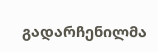გადარჩენილმა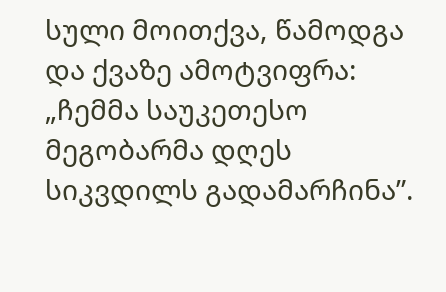სული მოითქვა, წამოდგა და ქვაზე ამოტვიფრა: „ჩემმა საუკეთესო მეგობარმა დღეს სიკვდილს გადამარჩინა”.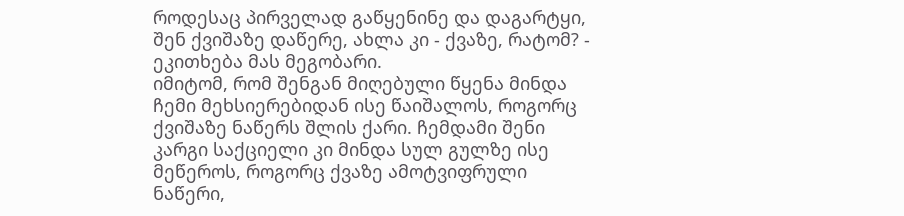როდესაც პირველად გაწყენინე და დაგარტყი, შენ ქვიშაზე დაწერე, ახლა კი - ქვაზე, რატომ? - ეკითხება მას მეგობარი.
იმიტომ, რომ შენგან მიღებული წყენა მინდა ჩემი მეხსიერებიდან ისე წაიშალოს, როგორც ქვიშაზე ნაწერს შლის ქარი. ჩემდამი შენი კარგი საქციელი კი მინდა სულ გულზე ისე მეწეროს, როგორც ქვაზე ამოტვიფრული ნაწერი,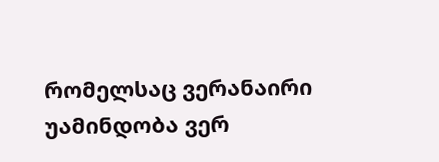რომელსაც ვერანაირი უამინდობა ვერ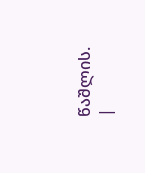წაშლის.
|